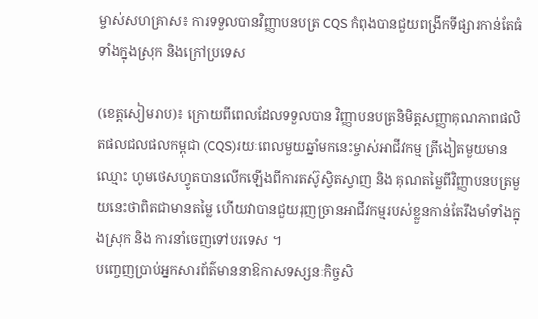ម្ចាស់សហគ្រាស៖ ការទទួលបានវិញ្ញាបនបត្រ CQS កំពុងបានជួយពង្រីកទីផ្សារកាន់តែធំទាំងក្នុងស្រុក និងក្រៅប្រទេស

(ខេត្តសៀមរាប)៖ ក្រោយពីពេលដែលទទួលបាន វិញ្ញាបនបត្រនិមិត្តសញ្ញាគុណភាពផលិតផលជលផលកម្ពុជា (CQS)រយៈពេលមួយឆ្នាំមកនេះម្ចាស់អាជីវកម្ម ត្រីងៀតមួយមានឈ្មោះ ហូមថេសហ្វូតបានលើកឡើងពីការតស៊ូស្វិតស្វាញ និង គុណតម្លៃពីវិញ្ញាបនបត្រមួយនេះថាពិតជាមានតម្លៃ ហើយវាបានជួយរុញច្រានអាជីវកម្មរបស់ខ្លួនកាន់តែរឹងមាំទាំងក្នុងស្រុក និង ការនាំចេញទៅបរទេស ។
បញ្ចេញប្រាប់អ្នកសារព័ត៌មាននាឱកាសទស្សនៈកិច្ចសិ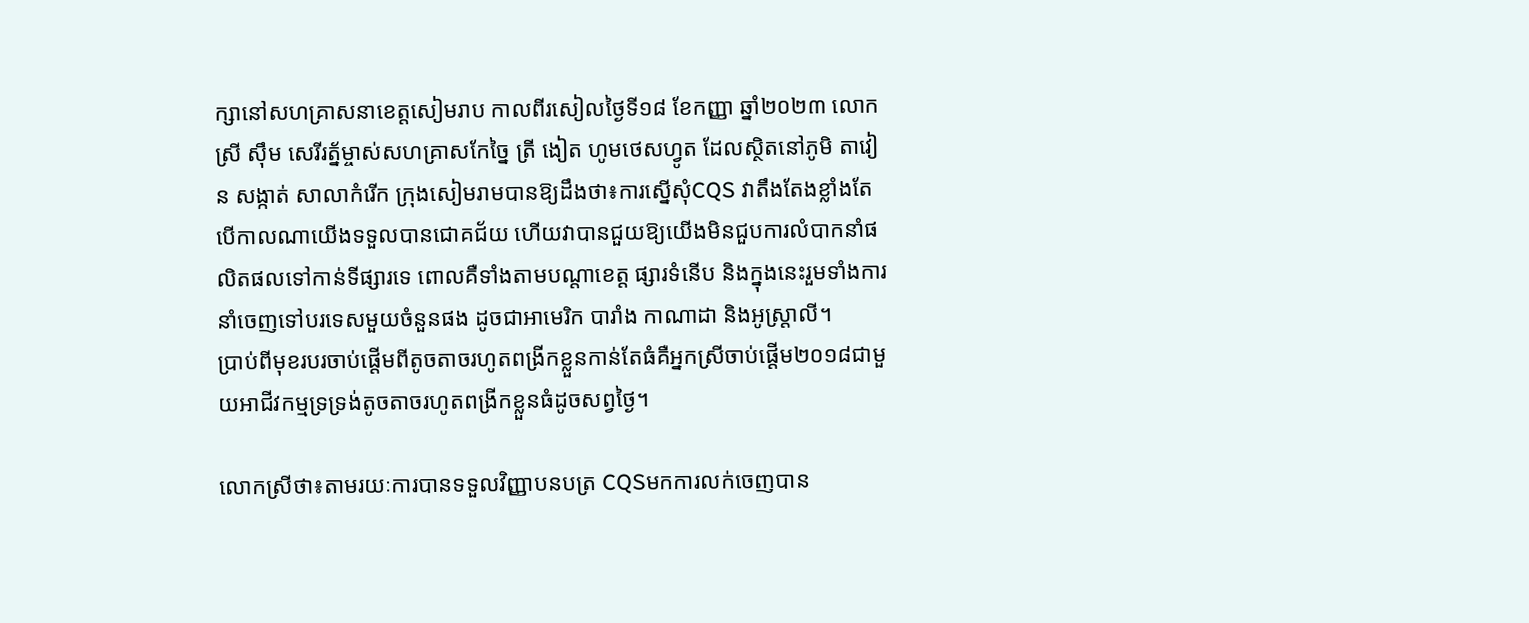ក្សានៅសហគ្រាសនាខេត្តសៀមរាប កាលពីរសៀលថ្ងៃទី១៨ ខែកញ្ញា ឆ្នាំ២០២៣ លោកស្រី ស៊ឹម សេរីរត្ន័ម្ចាស់សហគ្រាសកែច្នៃ ត្រី ងៀត ហូមថេសហ្វូត ដែលស្ថិតនៅភូមិ តាវៀន សង្កាត់ សាលាកំរើក ក្រុងសៀមរាមបានឱ្យដឹងថា៖ការស្នើសុំCQS វាតឹងតែងខ្លាំងតែបើកាលណាយើងទទួលបានជោគជ័យ ហើយវាបានជួយឱ្យយើងមិនជួបការលំបាកនាំផលិតផលទៅកាន់ទីផ្សារទេ ពោលគឺទាំងតាមបណ្តាខេត្ត ផ្សារទំនើប និងក្នុងនេះរួមទាំងការនាំចេញទៅបរទេសមួយចំនួនផង ដូចជាអាមេរិក បារាំង កាណាដា និងអូស្រ្តាលី។
ប្រាប់ពីមុខរបរចាប់ផ្តើមពីតូចតាចរហូតពង្រីកខ្លួនកាន់តែធំគឺអ្នកស្រីចាប់ផ្តើម២០១៨ជាមួយអាជីវកម្មទ្រទ្រង់តូចតាចរហូតពង្រីកខ្លួនធំដូចសព្វថ្ងៃ។

លោកស្រីថា៖តាមរយៈការបានទទួលវិញ្ញាបនបត្រ CQSមកការលក់ចេញបាន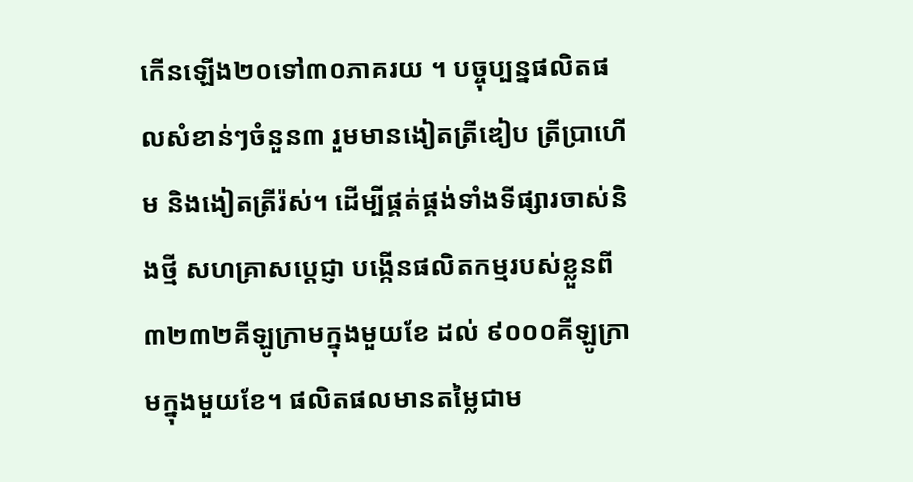កើនឡើង២០ទៅ៣០ភាគរយ ។ បច្ចុប្បន្នផលិតផលសំខាន់ៗចំនួន៣ រួមមានងៀតត្រីឌៀប ត្រីប្រាហើម និងងៀតត្រីរ៉ស់។ ដើម្បីផ្គត់ផ្គង់ទាំងទីផ្សារចាស់និងថ្មី សហគ្រាសប្តេជ្ញា បង្កើនផលិតកម្មរបស់ខ្លួនពី ៣២៣២គីឡូក្រាមក្នុងមួយខែ ដល់ ៩០០០គីឡូក្រាមក្នុងមួយខែ។ ផលិតផលមានតម្លៃជាម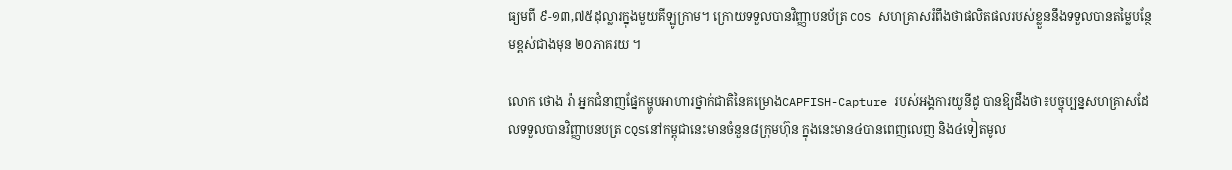ធ្យមពី ៩-១៣,៧៥ដុល្លារក្នុងមួយគីឡូក្រាម។ ក្រោយទទួលបានវិញ្ញាបនប័ត្រ COS សហគ្រាសរំពឹងថាផលិតផលរបស់ខ្លួននឹងទទួលបានតម្លៃបន្ថែមខ្ពស់ជាងមុន ២០ភាគរយ ។

លោក ថោង រ៉ា អ្នកជំនាញផ្នែកម្ហូបអាហារថ្នាក់ជាតិនៃគម្រោងCAPFISH-Capture របស់អង្គការយូនីដូ បានឱ្យដឹងថា៖បច្ចុប្បន្នសហគ្រាសដែលទទួលបានវិញ្ញាបនបត្រ CQSនៅកម្ពុជានេះមានចំនួន៨ក្រុមហ៊ុន ក្នុងនេះមាន៤បានពេញលេញ និង៤ទៀតមូល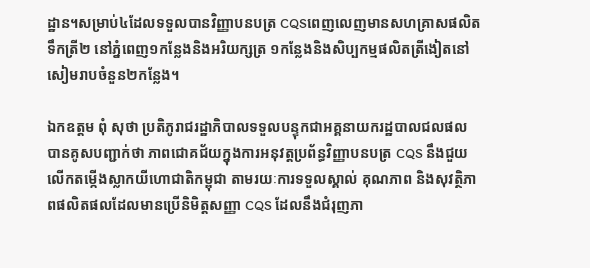ដ្ឋាន។សម្រាប់៤ដែលទទួលបានវិញ្ញាបនបត្រ CQSពេញលេញមានសហគ្រាសផលិតទឹកត្រី២ នៅភ្នំពេញ១កន្លែងនិងអរិយក្សត្រ ១កន្លែងនិងសិប្បកម្មផលិតត្រីងៀតនៅសៀមរាបចំនួន២កន្លែង។

ឯកឧត្តម ពុំ សុថា ប្រតិភូរាជរដ្ឋាភិបាលទទួលបន្ទុកជាអគ្គនាយករដ្ឋបាលជលផល បានគូសបញ្ជាក់ថា ភាពជោគជ័យក្នុងការអនុវត្តប្រព័ន្ធវិញ្ញាបនបត្រ CQS នឹងជួយលើកតម្កើងស្លាកយីហោជាតិកម្ពុជា តាមរយៈការទទួលស្គាល់ គុណភាព និងសុវត្ថិភាពផលិតផលដែលមានប្រើនិមិត្តសញ្ញា CQS ដែលនឹងជំរុញភា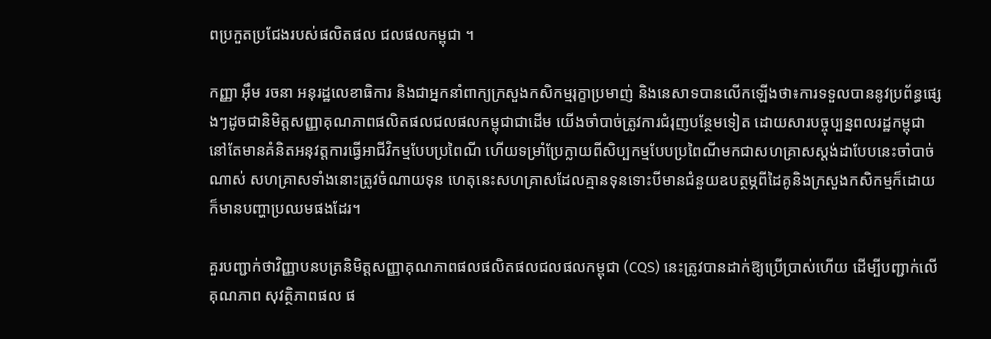ពប្រកួតប្រជែងរបស់ផលិតផល ជលផលកម្ពុជា ។

កញ្ញា អ៊ឹម រចនា អនុរដ្ឋលេខាធិការ និងជាអ្នកនាំពាក្យក្រសួងកសិកម្មរុក្ខាប្រមាញ់ និងនេសាទបានលើកឡើងថា៖ការទទួលបាននូវប្រព័ន្ធផ្សេងៗដូចជានិមិត្តសញ្ញាគុណភាពផលិតផលជលផលកម្ពុជាជាដើម យើងចាំបាច់ត្រូវការជំរុញបន្ថែមទៀត ដោយសារបច្ចុប្បន្នពលរដ្ឋកម្ពុជានៅតែមានគំនិតអនុវត្តការធ្វើអាជីវិកម្មបែបប្រពៃណី ហើយទម្រាំប្រែក្លាយពីសិប្បកម្មបែបប្រពៃណីមកជាសហគ្រាសស្តង់ដាបែបនេះចាំបាច់ណាស់ សហគ្រាសទាំងនោះត្រូវចំណាយទុន ហេតុនេះសហគ្រាសដែលគ្មានទុនទោះបីមានជំនួយឧបត្ថម្ភពីដៃគូនិងក្រសួងកសិកម្មក៏ដោយក៏មានបញ្ហាប្រឈមផងដែរ។

គួរបញ្ជាក់ថាវិញ្ញាបនបត្រនិមិត្តសញ្ញាគុណភាពផលផលិតផលជលផលកម្ពុជា (CQS) នេះត្រូវបានដាក់ឱ្យប្រើប្រាស់ហើយ ដើម្បីបញ្ជាក់លើគុណភាព សុវត្ថិភាពផល ផ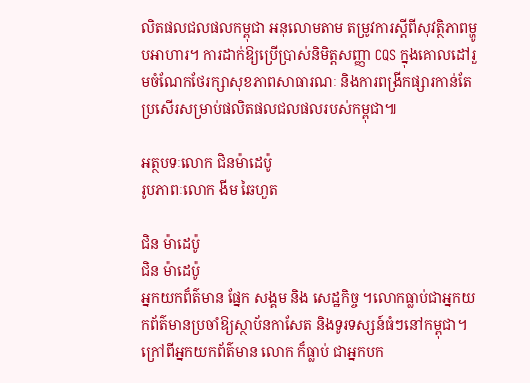លិតផលជលផលកម្ពុជា អនុលោមតាម តម្រូវការស្តីពីសុវត្ថិភាពម្ហូបអាហារ។ ការដាក់ឱ្យប្រើប្រាស់និមិត្តសញ្ញា CQS ក្នុងគោលដៅរួមចំណែកថែរក្សាសុខភាពសាធារណៈ និងការពង្រីកផ្សារកាន់តែប្រសើរសម្រាប់ផលិតផលជលផលរបស់កម្ពុជា៕

អត្ថបទៈលោក ជិនម៉ាដេប៉ូ
រូបភាពៈលោក ងីម ឆៃហួត

ជិន ម៉ាដេប៉ូ
ជិន ម៉ាដេប៉ូ
អ្នកយកព៏ត៌មាន ផ្នែក សង្គម និង សេដ្ឋកិច្ច ។លោកធ្លាប់ជាអ្នកយកព័ត៌មានប្រចាំឱ្យស្ថាប័នកាសែត និងទូរទស្សន៍ធំៗនៅកម្ពុជា។ក្រៅពីអ្នកយកព័ត៌មាន លោក ក៏ធ្លាប់ ជាអ្នកបក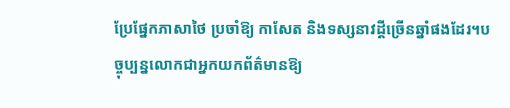ប្រែផ្នែកភាសាថៃ ប្រចាំឱ្យ កាសែត និងទស្សនាវដ្តីច្រើនឆ្នាំផងដែរ។បច្ចុប្បន្នលោកជាអ្នកយកព័ត៌មានឱ្យ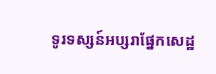ទូរទស្សន៍អប្សរាផ្នែកសេដ្ឋ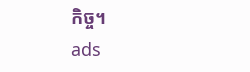កិច្ច។
ads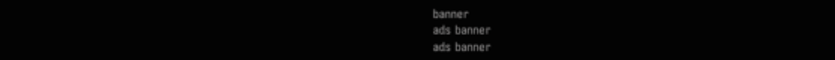banner
ads banner
ads banner